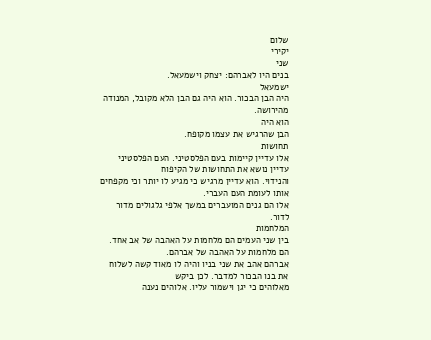שלום
יקירי
שני
בנים היו לאברהם: יצחק וישמעאל.
ישמעאל
היה הבן הבכור. הוא היה גם הבן הלא מקובל, המנודה מהירושה.
הוא היה
הבן שהרגיש את עצמו מקופח.
תחושות
אלו עדיין קיימות בעם הפלסטיני. העם הפלסטיני עדיין נושא את התחושות של הקיפוח
והנידוי. הוא עדיין מרגיש כי מגיע לו יותר וכי מקפחים אותו לעומת העם העברי.
אלו הם גנים המועברים במשך אלפי גלגולים מדור לדור.
המלחמות
בין שני העמים הם מלחמות על האהבה של אב אחד. הם מלחמות על האהבה של אברהם.
אברהם אהב את שני בניו והיה לו מאוד קשה לשלוח את בנו הבכור למדבר. לכן ביקש
מאלוהים כי יגן וישמור עליו. אלוהים נענה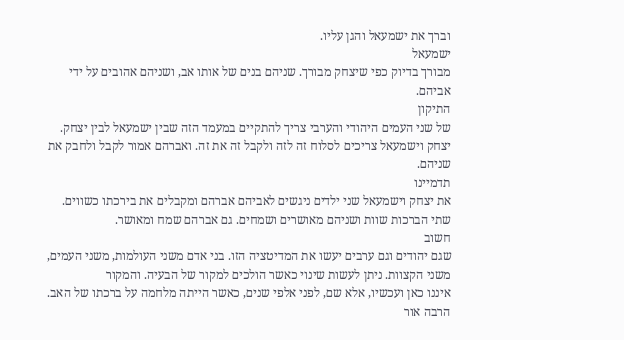וברך את ישמעאל והגן עליו.
ישמעאל
מבורך בדיוק כפי שיצחק מבורך. שניהם בנים של אותו אב, ושניהם אהובים על ידי
אביהם.
התיקון
של שני העמים היהודי והערבי צריך להתקיים במעמד הזה שבין ישמעאל לבין יצחק.
יצחק וישמעאל צריכים לסלוח זה לזה ולקבל זה את זה. ואברהם אמור לקבל ולחבק את
שניהם.
תדמיינו
את יצחק וישמעאל שני ילדים ניגשים לאביהם אברהם ומקבלים את בירכתו כשווים.
שתי הברכות שוות ושניהם מאושרים ושמחים. גם אברהם שמח ומאושר.
חשוב
שגם יהודים וגם ערבים יעשו את המדיטציה הזו. בני אדם משני העולמות, משני העמים,
משני הקצוות. ניתן לעשות שינוי כאשר הולכים למקור של הבעיה. והמקור
איננו כאן ועכשיו, אלא שם, לפני אלפי שנים, כאשר הייתה מלחמה על ברכתו של האב.
הרבה אור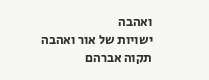ואהבה
ישויות של אור ואהבה
תקוה אברהם